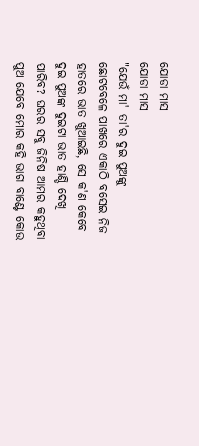ଯୋଡା ମାସ
ଯୋଡା ମାସ
"ଯେଉଁ ମା' ତା'ର ଦୁଇ ପୁଅଙ୍କୁ ଛୋଟବେଳେ ପାଖରେ ଏକାଠି ବସେଇ ନିଜ ହାତରେ ଭାତ ଖୁଆଇଛି, ସେ କ'ଣ କେବେ ଦୁଇ ପୁଅଙ୍କ ଦୁଇଟା ଭାତ ହାଣ୍ଡି ଦେଖି ପାରିବ? ଘରର ସବୁ ଜିନିଷ ଆମର କହୁଥିବା ପୁଅ ଯେବେ ମୋର କହି ଭାଗ ବାଣ୍ଟେ କୋଉ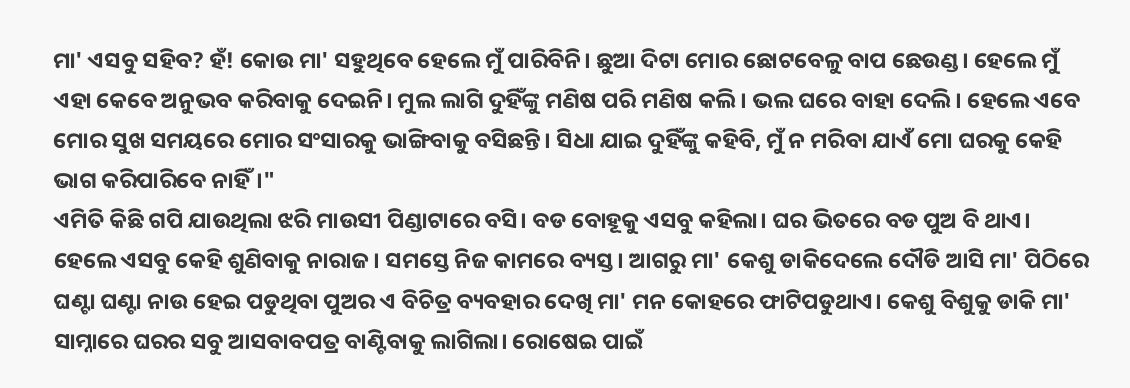ମା' ଏସବୁ ସହିବ? ହଁ! କୋଉ ମା' ସହୁଥିବେ ହେଲେ ମୁଁ ପାରିବିନି। ଛୁଆ ଦିଟା ମୋର ଛୋଟବେଳୁ ବାପ ଛେଉଣ୍ଡ। ହେଲେ ମୁଁ ଏହା କେବେ ଅନୁଭବ କରିବାକୁ ଦେଇନି। ମୁଲ ଲାଗି ଦୁହିଁଙ୍କୁ ମଣିଷ ପରି ମଣିଷ କଲି। ଭଲ ଘରେ ବାହା ଦେଲି। ହେଲେ ଏବେ ମୋର ସୁଖ ସମୟରେ ମୋର ସଂସାରକୁ ଭାଙ୍ଗିବାକୁ ବସିଛନ୍ତି। ସିଧା ଯାଇ ଦୁହିଁଙ୍କୁ କହିବି, ମୁଁ ନ ମରିବା ଯାଏଁ ମୋ ଘରକୁ କେହି ଭାଗ କରିପାରିବେ ନାହିଁ।"
ଏମିତି କିଛି ଗପି ଯାଉଥିଲା ଝରି ମାଉସୀ ପିଣ୍ଡାଟାରେ ବସି। ବଡ ବୋହୂକୁ ଏସବୁ କହିଲା। ଘର ଭିତରେ ବଡ ପୁଅ ବି ଥାଏ। ହେଲେ ଏସବୁ କେହି ଶୁଣିବାକୁ ନାରାଜ। ସମସ୍ତେ ନିଜ କାମରେ ବ୍ୟସ୍ତ। ଆଗରୁ ମା' କେଶୁ ଡାକିଦେଲେ ଦୌଡି ଆସି ମା' ପିଠିରେ ଘଣ୍ଟା ଘଣ୍ଟା ନାଉ ହେଇ ପଡୁଥିବା ପୁଅର ଏ ବିଚିତ୍ର ବ୍ୟବହାର ଦେଖି ମା' ମନ କୋହରେ ଫାଟିପଡୁଥାଏ। କେଶୁ ବିଶୁକୁ ଡାକି ମା' ସାମ୍ନାରେ ଘରର ସବୁ ଆସବାବପତ୍ର ବାଣ୍ଟିବାକୁ ଲାଗିଲା। ରୋଷେଇ ପାଇଁ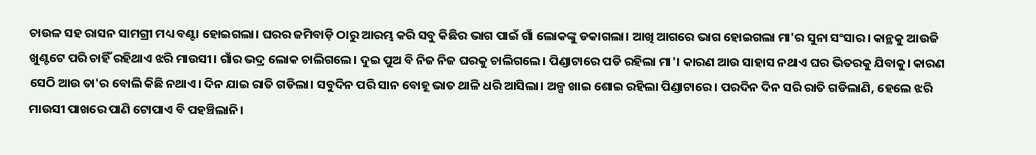ଚାଉଳ ସହ ରାସନ ସାମଗ୍ରୀ ମଧ୍ୟ ବଣ୍ଟା ହୋଇଗଲା। ଘରର ଜମିବାଡ଼ି ଠାରୁ ଆରମ୍ଭ କରି ସବୁ କିଛିର ଭାଗ ପାଇଁ ଗାଁ ଲୋକଙ୍କୁ ଡକାଗଲା। ଆଖି ଆଗରେ ଭାଗ ହୋଇଗଲା ମା'ର ସୁନା ସଂସାର। କାନ୍ଥକୁ ଆଉଜି ଖୁଣ୍ଟଟେ ପରି ଚାହିଁ ରହିଥାଏ ଝରି ମାଉସୀ। ଗାଁର ଭଦ୍ର ଲୋକ ଚାଲିଗଲେ। ଦୁଇ ପୁଅ ବି ନିଜ ନିଜ ଘରକୁ ଚାଲିଗଲେ। ପିଣ୍ଡାଟାରେ ପଡି ରହିଲା ମା'। କାରଣ ଆଉ ସାହାସ ନଥାଏ ଘର ଭିତରକୁ ଯିବାକୁ। କାରଣ ସେଠି ଆଉ ତା'ର ବୋଲି କିଛି ନଥାଏ। ଦିନ ଯାଇ ରାତି ଗଡିଲା। ସବୁଦିନ ପରି ସାନ ବୋହୂ ଭାତ ଥାଳି ଧରି ଆସିଲା। ଅଳ୍ପ ଖାଇ ଶୋଇ ରହିଲା ପିଣ୍ଡାଟାରେ। ପରଦିନ ଦିନ ସରି ରାତି ଗଡିଲାଣି, ହେଲେ ଝରି ମାଉସୀ ପାଖରେ ପାଣି ଟୋପାଏ ବି ପହଞ୍ଚିଲାନି।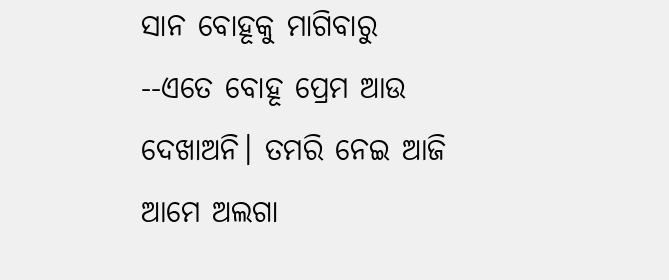ସାନ ବୋହୂକୁ ମାଗିବାରୁ
--ଏତେ ବୋହୂ ପ୍ରେମ ଆଉ ଦେଖାଅନି। ତମରି ନେଇ ଆଜି ଆମେ ଅଲଗା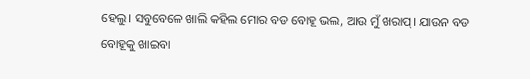ହେଲୁ। ସବୁବେଳେ ଖାଲି କହିଲ ମୋର ବଡ ବୋହୂ ଭଲ, ଆଉ ମୁଁ ଖରାପ୍। ଯାଉନ ବଡ ବୋହୂକୁ ଖାଇବା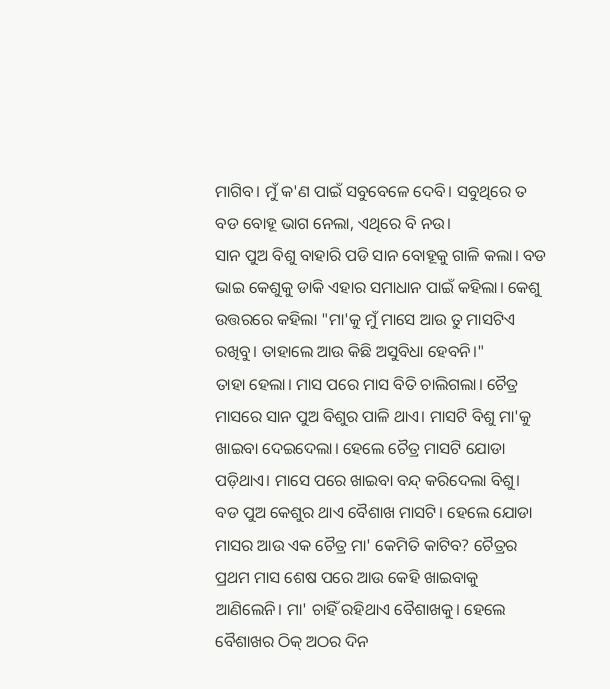ମାଗିବ। ମୁଁ କ'ଣ ପାଇଁ ସବୁବେଳେ ଦେବି। ସବୁଥିରେ ତ ବଡ ବୋହୂ ଭାଗ ନେଲା, ଏଥିରେ ବି ନଉ।
ସାନ ପୁଅ ବିଶୁ ବାହାରି ପଡି ସାନ ବୋହୂକୁ ଗାଳି କଲା। ବଡ ଭାଇ କେଶୁକୁ ଡାକି ଏହାର ସମାଧାନ ପାଇଁ କହିଲା। କେଶୁ ଉତ୍ତରରେ କହିଲା "ମା'କୁ ମୁଁ ମାସେ ଆଉ ତୁ ମାସଟିଏ ରଖିବୁ। ତାହାଲେ ଆଉ କିଛି ଅସୁବିଧା ହେବନି।"
ତାହା ହେଲା। ମାସ ପରେ ମାସ ବିତି ଚାଲିଗଲା। ଚୈତ୍ର ମାସରେ ସାନ ପୁଅ ବିଶୁର ପାଳି ଥାଏ। ମାସଟି ବିଶୁ ମା'କୁ ଖାଇବା ଦେଇଦେଲା। ହେଲେ ଚୈତ୍ର ମାସଟି ଯୋଡା ପଡ଼ିଥାଏ। ମାସେ ପରେ ଖାଇବା ବନ୍ଦ୍ କରିଦେଲା ବିଶୁ। ବଡ ପୁଅ କେଶୁର ଥାଏ ବୈଶାଖ ମାସଟି। ହେଲେ ଯୋଡା ମାସର ଆଉ ଏକ ଚୈତ୍ର ମା' କେମିତି କାଟିବ? ଚୈତ୍ରର ପ୍ରଥମ ମାସ ଶେଷ ପରେ ଆଉ କେହି ଖାଇବାକୁ ଆଣିଲେନି। ମା' ଚାହିଁ ରହିଥାଏ ବୈଶାଖକୁ। ହେଲେ ବୈଶାଖର ଠିକ୍ ଅଠର ଦିନ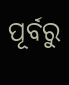ପୂର୍ବରୁ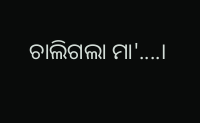ଚାଲିଗଲା ମା'....।